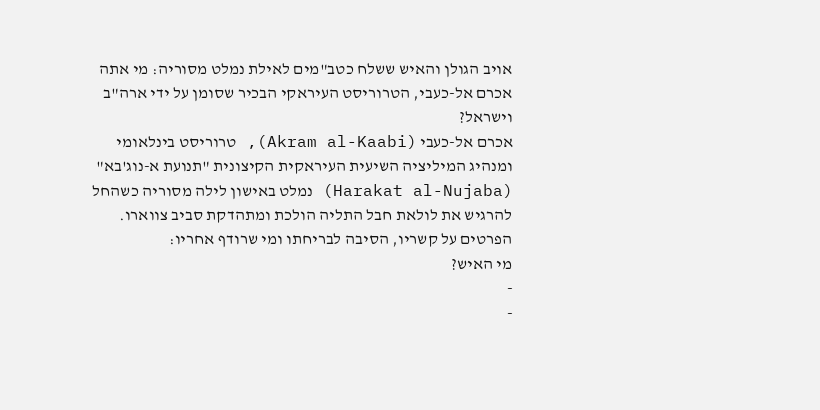אויב הגולן והאיש ששלח כטב"מים לאילת נמלט מסוריה: מי אתה אכרם אל-כעבי, הטרוריסט העיראקי הבכיר שסומן על ידי ארה"ב וישראל?
אכרם אל-כעבי (Akram al-Kaabi), טרוריסט בינלאומי ומנהיג המיליציה השיעית העיראקית הקיצונית "תנועת א-נוג'בא" (Harakat al-Nujaba) נמלט באישון לילה מסוריה כשהחל להרגיש את לולאת חבל התליה הולכת ומתהדקת סביב צווארו.
הפרטים על קשריו, הסיבה לבריחתו ומי שרודף אחריו:
מי האיש?
-
-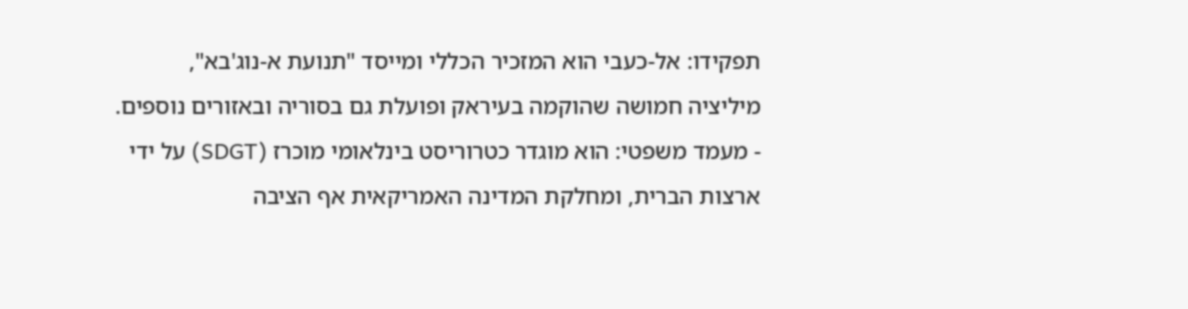תפקידו: אל-כעבי הוא המזכיר הכללי ומייסד "תנועת א-נוג'בא", מיליציה חמושה שהוקמה בעיראק ופועלת גם בסוריה ובאזורים נוספים.
- מעמד משפטי: הוא מוגדר כטרוריסט בינלאומי מוכרז (SDGT) על ידי ארצות הברית, ומחלקת המדינה האמריקאית אף הציבה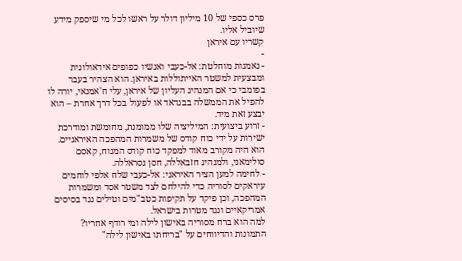פרס כספי של 10 מיליון דולר על ראשו לכל מי שיספק מידע שיוביל אליו.
קשריו עם איראן
-
- נאמנות מוחלטת: אל-כעבי ואנשיו כפופים אידאולוגית ומבצעית למשטר האייתוללות באיראן. הוא הצהיר בעבר בפומבי כי אם המנהיג העליון של איראן, עלי ח'אמנאי, יורה לו להפיל את הממשלה בבגדאד או לפעול בכל דרך אחרת – הוא יבצע זאת מיד.
- זרוע ביצועית: המיליציה שלו ממומנת, מחומשת ומודרכת ישירות על ידי כוח קודס של משמרות המהפכה האיראניים. הוא היה מקורב מאוד למפקד כוח קודס המנוח, קאסם סולימאני, ולמנהיג חזבאללה, חסן נסראללה.
- לחימה למען הציר האיראני: אל-כעבי שלח אלפי לוחמים עיראקים לסוריה כדי להילחם לצד משטר אסד ומשמרות המהפכה, וכן פיקד על תקיפות כטב"מים וטילים נגד בסיסים אמריקאיים ונגד מטרות בישראל.
למה הוא ברח מסוריה באישון לילה ומי רודף אחריו?
התמונות והדיווחים על "בריחתו באישון לילה"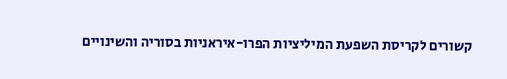קשורים לקריסת השפעת המיליציות הפרו-איראניות בסוריה והשינויים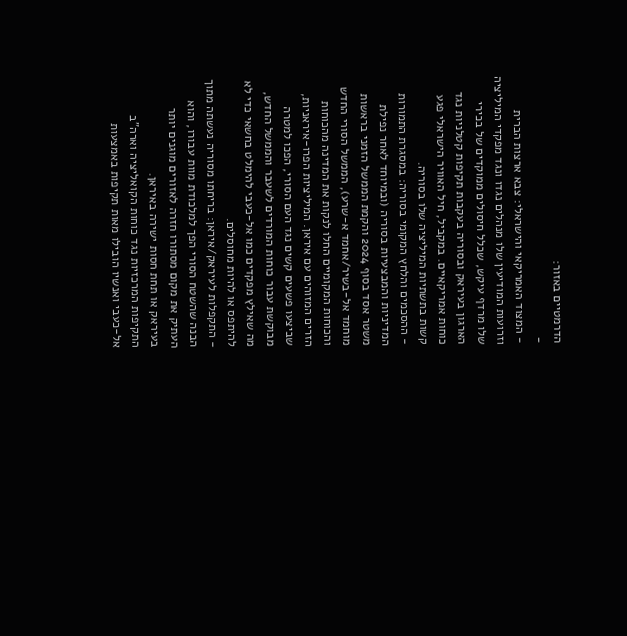הדרמטיים באזור:
-
- המצוד האמריקאי והישראלי: צבא ארצות הברית וזרועות המודיעין שלו מנהלים נגדו ונגד מפקדי המיליציה שלו מרדף עיקש, שכלל חיסולים ממוקדים של בכירי הארגון בעיראק ובסוריה בעקבות תקיפות קטלניות נגד כוחות אמריקאיים. במקביל, חיל האוויר הישראלי פגע קשות בתשתיות המיליציה שלו בסוריה.
- ההסכמים והלחץ המקומי בסוריה: במסגרת התמורות המדיניות והמבצעיות בסוריה (ובמיוחד לאחר נפילת משטר אסד בסוף 2024 והקמת הממשל הזמני בראשות מוחמד אל-בשיר/אחמד א-שרע), הממשל הסורי החדש והכוחות המקומיים החלו לנקות את המדינה מהכוחות הזרים המזוהים עם איראן. המיליציות הפרו-איראניות, שביצעו פשעים קשים נגד העם הסורי, הפכו למטרה מבוקשת עבור כוחות המורדים לשעבר והממשל החדש, מה שאילץ מפקדים כמו אל-כעבי להימלט בחשאי כדי לא להיתפס או להיות מחוסלים.
- התקפלות לעיראק/איראן: בריחתו מסוריה נעשתה מתוך הבנה שהשטח הסורי הפך למלכודת מוות עבורו, והוא העתיק את מקום מסתורו חזרה לאזורים מוגנים יותר בעיראק או תחת חסות ישירה באיראן.
התקיפות המרכזיות נגד כוחות הקואליציה וארה"ב
אל-כעבי ואנשיו הובילו מאות תקיפות באמצעות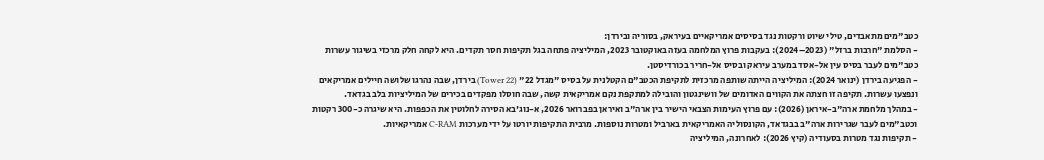כטב"מים מתאבדים, טילי שיוט ורקטות נגד בסיסים אמריקאיים בעיראק, בסוריה ובירדן:
- הסלמת "חרבות ברזל" (2023–2024): בעקבות פרוץ המלחמה בעזה באוקטובר 2023, המיליציה פתחה בגל תקיפות חסר תקדים. היא לקחה חלק מרכזי בשיגור עשרות כטב"מים לעבר בסיס עין אל-אסד במערב עיראק ובסיס אל-חריר בכורדיסטן.
- הפגיעה בירדן (ינואר 2024): המיליציה הייתה שותפה מרכזית לתקיפת הכטב"ם הקטלנית על בסיס "מגדל 22" (Tower 22) בירדן, שבה נהרגו שלושה חיילים אמריקאים ונפצעו עשרות. תקיפה זו חצתה את הקווים האדומים של וושינגטון והובילה למתקפת נקם אמריקאית קשה, שבה חוסלו מפקדים בכירים של המיליציות בלב בגדאד.
- במהלך מלחמת ארה"ב-איראן (2026): עם פרוץ העימות הצבאי הישיר בין ארה"ב ואיראן בפברואר 2026, א-נוג'בא הסירה לחלוטין את הכפפות. היא שיגרה כ-300 רקטות וכטב"מים לעבר שגרירות ארה"ב בבגדאד, הקונסוליה האמריקאית בארביל ומטרות נוספות. מרבית התקיפות יורטו על ידי מערכות C-RAM אמריקאיות.
- תקיפות נגד מטרות בסעודיה (קיץ 2026): לאחרונה, המיליציה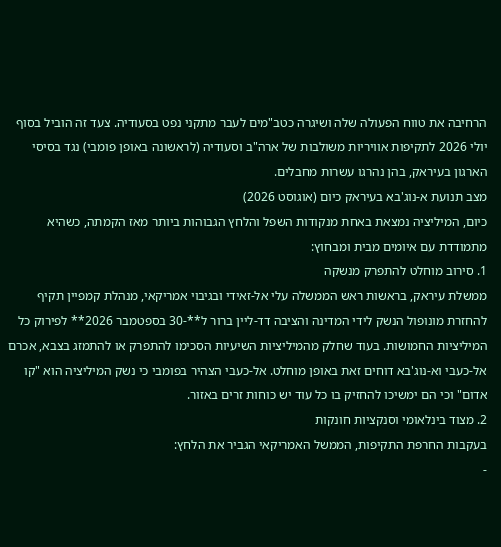הרחיבה את טווח הפעולה שלה ושיגרה כטב"מים לעבר מתקני נפט בסעודיה. צעד זה הוביל בסוף יולי 2026 לתקיפות אוויריות משולבות של ארה"ב וסעודיה (לראשונה באופן פומבי) נגד בסיסי הארגון בעיראק, בהן נהרגו עשרות מחבלים.
מצב תנועת א-נוג'בא בעיראק כיום (אוגוסט 2026)
כיום, המיליציה נמצאת באחת מנקודות השפל והלחץ הגבוהות ביותר מאז הקמתה, כשהיא מתמודדת עם איומים מבית ומבחוץ:
1. סירוב מוחלט להתפרק מנשקה
ממשלת עיראק, בראשות ראש הממשלה עלי אל-זאידי ובגיבוי אמריקאי, מנהלת קמפיין תקיף להחזרת מונופול הנשק לידי המדינה והציבה דד-ליין ברור ל**-30 בספטמבר 2026** לפירוק כל המיליציות החמושות. בעוד שחלק מהמיליציות השיעיות הסכימו להתפרק או להתמזג בצבא, אכרם אל-כעבי וא-נוג'בא דוחים זאת באופן מוחלט. אל-כעבי הצהיר בפומבי כי נשק המיליציה הוא "קו אדום" וכי הם ימשיכו להחזיק בו כל עוד יש כוחות זרים באזור.
2. מצוד בינלאומי וסנקציות חונקות
בעקבות החרפת התקיפות, הממשל האמריקאי הגביר את הלחץ:
-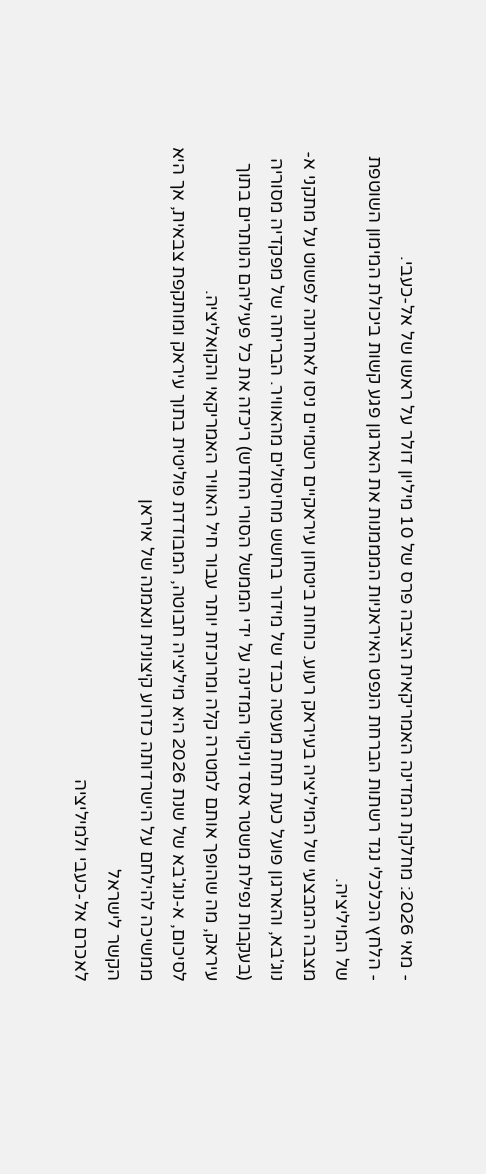- מאי 2026: מחלקת המדינה האמריקאית הציבה פרס של 10 מיליון דולר על ראשו של אל-כעבי.
- הלחץ הכלכלי נגד רשתות הברחת הנפט האיראניות המממנות את הארגון פגע קשות ביכולת המימון השוטפת של המיליציה.
מצבה המבצעי של המיליציה בעיראק רעוע. כוחות ביטחון עיראקיים רשמיים ניסו לאחרונה לפשוט על מתקני א-נוג'בא, והארגון פועל כעת תחת מעטה כבד של מידור בחשש מחיסולים מהאוויר. הבריחה של מפקדיה מסוריה (בעקבות נפילת משטר אסד וניקוי המדינה על ידי הממשל הסורי החדש) ריכזה את כל פעיליהם הנותרים בתוך עיראק, מה שהופך אותם למטרה קלה ומרוכזת יותר עבור חיל האוויר האמריקאי והקואליציה.
לסיכום, א-נוג'בא של שנת 2026 היא מיליציה חבוטה, המבודדת פוליטית בתוך עיראק ומותקפת צבאית, אך היא ממשיכה להילחם על הישרדותה כזרוע קיצונית ונאמנה של איראן
הקשר לישראל
לאכרם אל-כעבי ולמיליציה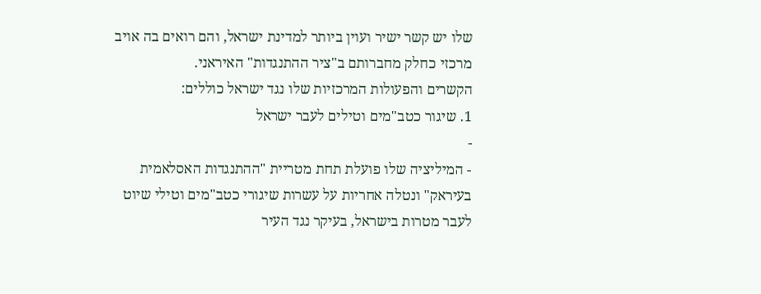שלו יש קשר ישיר ועוין ביותר למדינת ישראל, והם רואים בה אויב מרכזי כחלק מחברותם ב"ציר ההתנגדות" האיראני.
הקשרים והפעולות המרכזיות שלו נגד ישראל כוללים:
1. שיגור כטב"מים וטילים לעבר ישראל
-
- המיליציה שלו פועלת תחת מטריית "ההתנגדות האסלאמית בעיראק" ונטלה אחריות על עשרות שיגורי כטב"מים וטילי שיוט לעבר מטרות בישראל, בעיקר נגד העיר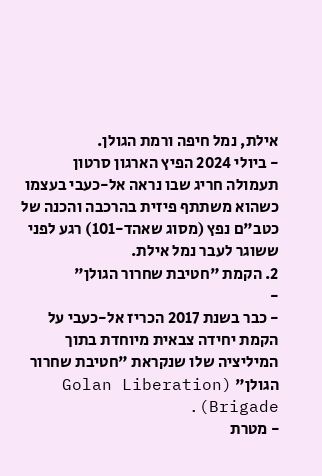אילת, נמל חיפה ורמת הגולן.
- ביולי 2024 הפיץ הארגון סרטון תעמולה חריג שבו נראה אל-כעבי בעצמו כשהוא משתתף פיזית בהרכבה והכנה של כטב"ם נפץ (מסוג שאהד-101) רגע לפני ששוגר לעבר נמל אילת.
2. הקמת "חטיבת שחרור הגולן"
-
- כבר בשנת 2017 הכריז אל-כעבי על הקמת יחידה צבאית מיוחדת בתוך המיליציה שלו שנקראת "חטיבת שחרור הגולן" (Golan Liberation Brigade).
- מטרת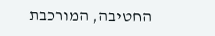החטיבה, המורכבת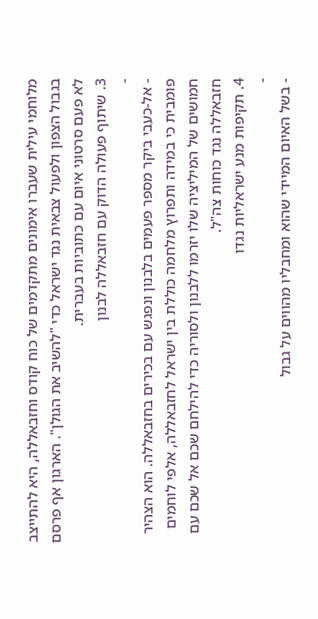מלוחמי עילית שעברו אימונים מתקדמים של כוח קודס וחזבאללה, היא להתייצב בגבול הצפון ולפעול צבאית נגד ישראל כדי "להשיב את הגולן". הארגון אף פרסם לא פעם סרטוני איום עם כתוביות בעברית.
3. שיתוף פעולה הדוק עם חזבאללה לבנון
-
- אל-כעבי ביקר מספר פעמים בלבנון ונפגש עם בכירים בחזבאללה. הוא הצהיר פומבית כי במידה ותפרוץ מלחמה כוללת בין ישראל לחזבאללה, אלפי לוחמים חמושים של המיליציה שלו יזרמו ללבנון ולסוריה כדי להילחם שכם אל שכם עם חזבאללה נגד כוחות צה"ל.
4. תקיפות מנע ישראליות נגדו
-
- בשל האיום המיידי שהוא ומחבליו מהווים על גבול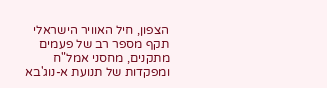הצפון, חיל האוויר הישראלי תקף מספר רב של פעמים מתקנים, מחסני אמל"ח ומפקדות של תנועת א-נוג'בא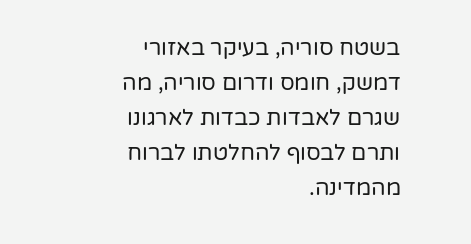בשטח סוריה, בעיקר באזורי דמשק, חומס ודרום סוריה, מה שגרם לאבדות כבדות לארגונו ותרם לבסוף להחלטתו לברוח מהמדינה.